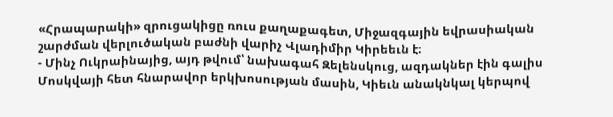«Հրապարակի» զրուցակիցը ռուս քաղաքագետ, Միջազգային եվրասիական շարժման վերլուծական բաժնի վարիչ Վլադիմիր Կիրեեւն է։
- Մինչ Ուկրաինայից, այդ թվում՝ նախագահ Զելենսկուց, ազդակներ էին գալիս Մոսկվայի հետ հնարավոր երկխոսության մասին, Կիեւն անակնկալ կերպով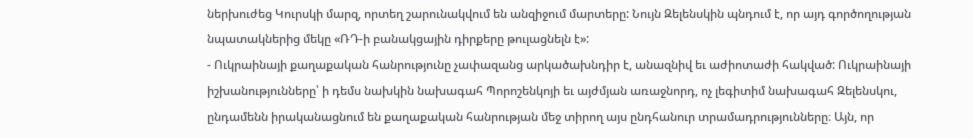ներխուժեց Կուրսկի մարզ, որտեղ շարունակվում են անզիջում մարտերը: Նույն Զելենսկին պնդում է, որ այդ գործողության նպատակներից մեկը «ՌԴ-ի բանակցային դիրքերը թուլացնելն է»:
- Ուկրաինայի քաղաքական հանրությունը չափազանց արկածախնդիր է, անազնիվ եւ աժիոտաժի հակված: Ուկրաինայի իշխանությունները՝ ի դեմս նախկին նախագահ Պորոշենկոյի եւ այժմյան առաջնորդ, ոչ լեգիտիմ նախագահ Զելենսկու, ընդամենն իրականացնում են քաղաքական հանրության մեջ տիրող այս ընդհանուր տրամադրությունները։ Այն, որ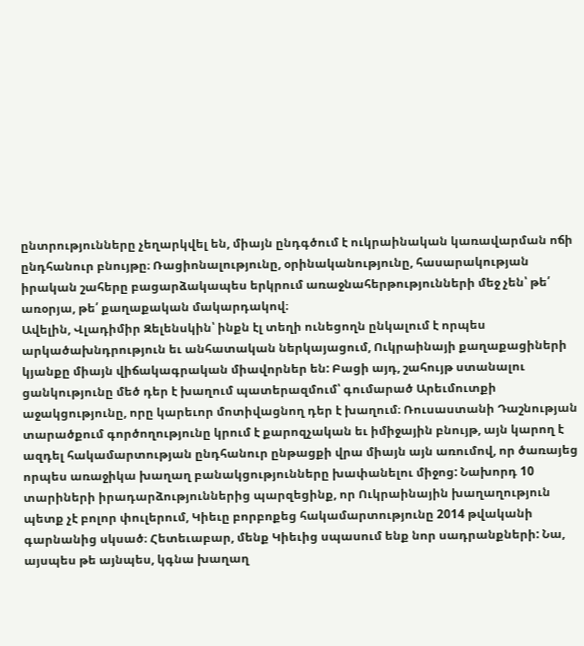ընտրությունները չեղարկվել են, միայն ընդգծում է ուկրաինական կառավարման ոճի ընդհանուր բնույթը։ Ռացիոնալությունը, օրինականությունը, հասարակության իրական շահերը բացարձակապես երկրում առաջնահերթությունների մեջ չեն՝ թե՛ առօրյա, թե՛ քաղաքական մակարդակով։
Ավելին, Վլադիմիր Զելենսկին՝ ինքն էլ տեղի ունեցողն ընկալում է որպես արկածախնդրություն եւ անհատական ներկայացում, Ուկրաինայի քաղաքացիների կյանքը միայն վիճակագրական միավորներ են: Բացի այդ, շահույթ ստանալու ցանկությունը մեծ դեր է խաղում պատերազմում՝ գումարած Արեւմուտքի աջակցությունը, որը կարեւոր մոտիվացնող դեր է խաղում։ Ռուսաստանի Դաշնության տարածքում գործողությունը կրում է քարոզչական եւ իմիջային բնույթ, այն կարող է ազդել հակամարտության ընդհանուր ընթացքի վրա միայն այն առումով, որ ծառայեց որպես առաջիկա խաղաղ բանակցությունները խափանելու միջոց: Նախորդ 10 տարիների իրադարձություններից պարզեցինք, որ Ուկրաինային խաղաղություն պետք չէ բոլոր փուլերում, Կիեւը բորբոքեց հակամարտությունը 2014 թվականի գարնանից սկսած։ Հետեւաբար, մենք Կիեւից սպասում ենք նոր սադրանքների: Նա, այսպես թե այնպես, կգնա խաղաղ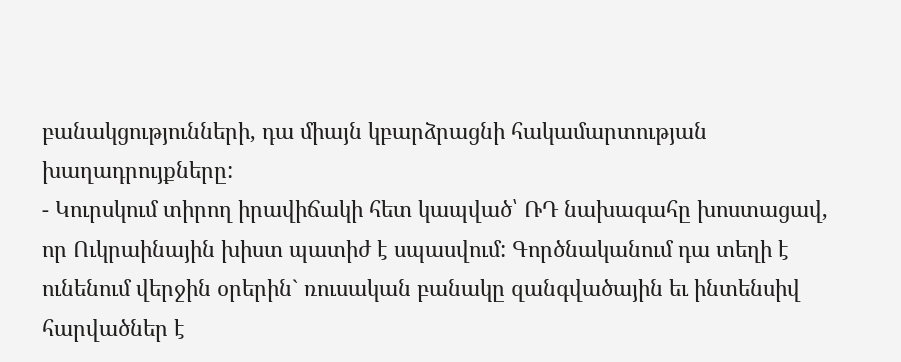բանակցությունների, դա միայն կբարձրացնի հակամարտության խաղադրույքները:
- Կուրսկում տիրող իրավիճակի հետ կապված՝ ՌԴ նախագահը խոստացավ, որ Ուկրաինային խիստ պատիժ է սպասվում: Գործնականում դա տեղի է ունենում վերջին օրերին` ռուսական բանակը զանգվածային եւ ինտենսիվ հարվածներ է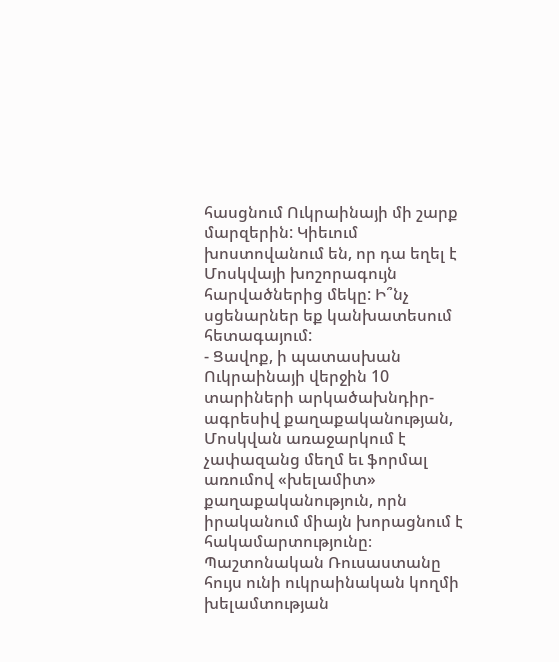հասցնում Ուկրաինայի մի շարք մարզերին: Կիեւում խոստովանում են, որ դա եղել է Մոսկվայի խոշորագույն հարվածներից մեկը: Ի՞նչ սցենարներ եք կանխատեսում հետագայում:
- Ցավոք, ի պատասխան Ուկրաինայի վերջին 10 տարիների արկածախնդիր-ագրեսիվ քաղաքականության, Մոսկվան առաջարկում է չափազանց մեղմ եւ ֆորմալ առումով «խելամիտ» քաղաքականություն, որն իրականում միայն խորացնում է հակամարտությունը։ Պաշտոնական Ռուսաստանը հույս ունի ուկրաինական կողմի խելամտության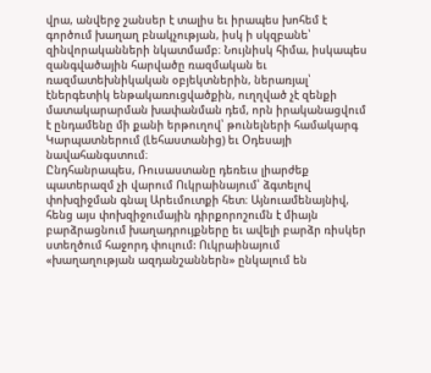վրա, անվերջ շանսեր է տալիս եւ իրապես խոհեմ է գործում խաղաղ բնակչության, իսկ ի սկզբանե՝ զինվորականների նկատմամբ։ Նույնիսկ հիմա, իսկապես զանգվածային հարվածը ռազմական եւ ռազմատեխնիկական օբյեկտներին, ներառյալ՝ էներգետիկ ենթակառուցվածքին, ուղղված չէ զենքի մատակարարման խափանման դեմ, որն իրականացվում է ընդամենը մի քանի երթուղով՝ թունելների համակարգ Կարպատներում (Լեհաստանից) եւ Օդեսայի նավահանգստում։
Ընդհանրապես, Ռուսաստանը դեռեւս լիարժեք պատերազմ չի վարում Ուկրաինայում՝ ձգտելով փոխզիջման գնալ Արեւմուտքի հետ։ Այնուամենայնիվ, հենց այս փոխզիջումային դիրքորոշումն է միայն բարձրացնում խաղադրույքները եւ ավելի բարձր ռիսկեր ստեղծում հաջորդ փուլում: Ուկրաինայում «խաղաղության ազդանշաններն» ընկալում են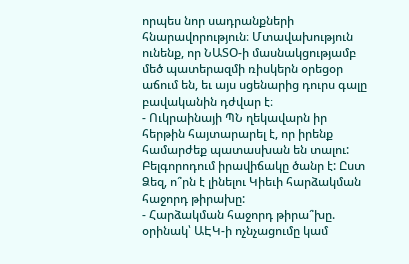որպես նոր սադրանքների հնարավորություն։ Մտավախություն ունենք, որ ՆԱՏՕ-ի մասնակցությամբ մեծ պատերազմի ռիսկերն օրեցօր աճում են, եւ այս սցենարից դուրս գալը բավականին դժվար է։
- Ուկրաինայի ՊՆ ղեկավարն իր հերթին հայտարարել է, որ իրենք համարժեք պատասխան են տալու: Բելգորոդում իրավիճակը ծանր է: Ըստ Ձեզ, ո՞րն է լինելու Կիեւի հարձակման հաջորդ թիրախը:
- Հարձակման հաջորդ թիրա՞խը. օրինակ՝ ԱԷԿ-ի ոչնչացումը կամ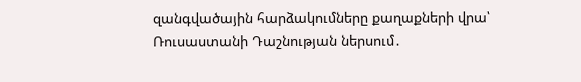զանգվածային հարձակումները քաղաքների վրա՝ Ռուսաստանի Դաշնության ներսում․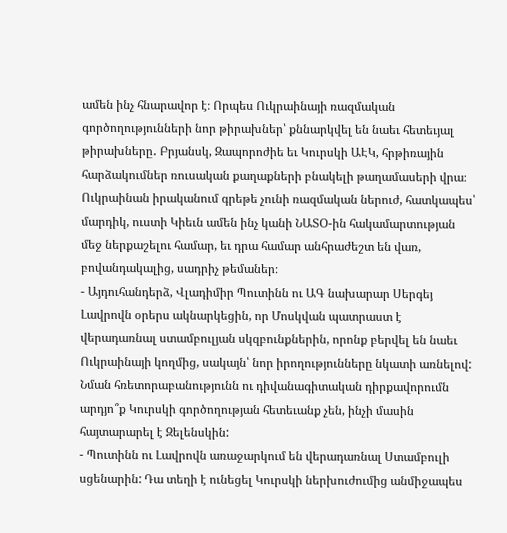ամեն ինչ հնարավոր է։ Որպես Ուկրաինայի ռազմական գործողությունների նոր թիրախներ՝ քննարկվել են նաեւ հետեւյալ թիրախները․ Բրյանսկ, Զապորոժիե եւ Կուրսկի ԱԷԿ, հրթիռային հարձակումներ ռուսական քաղաքների բնակելի թաղամասերի վրա։ Ուկրաինան իրականում գրեթե չունի ռազմական ներուժ, հատկապես՝ մարդիկ, ուստի Կիեւն ամեն ինչ կանի ՆԱՏՕ-ին հակամարտության մեջ ներքաշելու համար, եւ դրա համար անհրաժեշտ են վառ, բովանդակալից, սադրիչ թեմաներ։
- Այդուհանդերձ, Վլադիմիր Պուտինն ու ԱԳ նախարար Սերգեյ Լավրովն օրերս ակնարկեցին, որ Մոսկվան պատրաստ է վերադառնալ ստամբուլյան սկզբունքներին, որոնք բերվել են նաեւ Ուկրաինայի կողմից, սակայն՝ նոր իրողությունները նկատի առնելով: Նման հռետորաբանությունն ու դիվանագիտական դիրքավորումն արդյո՞ք Կուրսկի գործողության հետեւանք չեն, ինչի մասին հայտարարել է Զելենսկին:
- Պուտինն ու Լավրովն առաջարկում են վերադառնալ Ստամբուլի սցենարին: Դա տեղի է ունեցել Կուրսկի ներխուժումից անմիջապես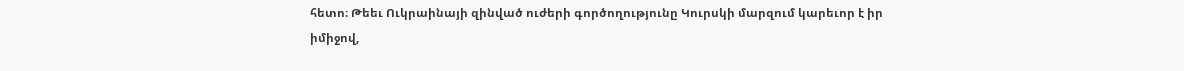հետո։ Թեեւ Ուկրաինայի զինված ուժերի գործողությունը Կուրսկի մարզում կարեւոր է իր իմիջով,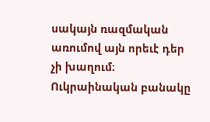սակայն ռազմական առումով այն որեւէ դեր չի խաղում։ Ուկրաինական բանակը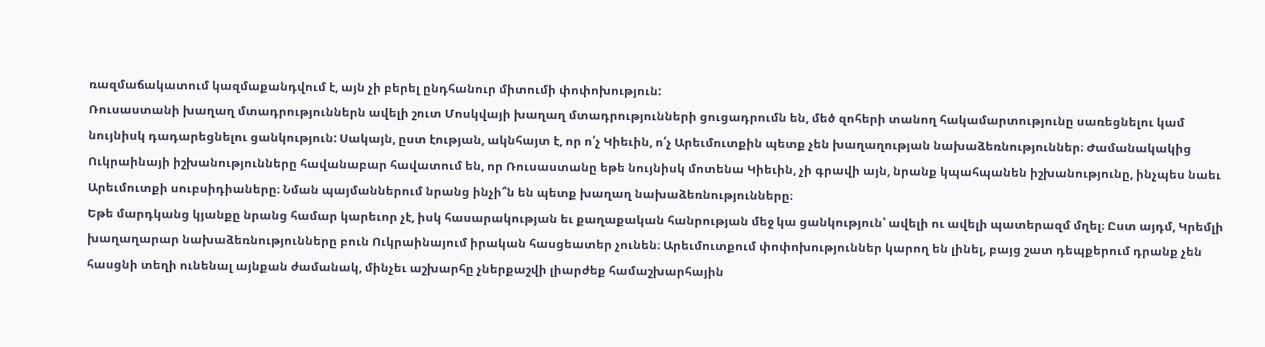ռազմաճակատում կազմաքանդվում է, այն չի բերել ընդհանուր միտումի փոփոխություն:
Ռուսաստանի խաղաղ մտադրություններն ավելի շուտ Մոսկվայի խաղաղ մտադրությունների ցուցադրումն են, մեծ զոհերի տանող հակամարտությունը սառեցնելու կամ նույնիսկ դադարեցնելու ցանկություն: Սակայն, ըստ էության, ակնհայտ է, որ ո՛չ Կիեւին, ո՛չ Արեւմուտքին պետք չեն խաղաղության նախաձեռնություններ։ Ժամանակակից Ուկրաինայի իշխանությունները հավանաբար հավատում են, որ Ռուսաստանը եթե նույնիսկ մոտենա Կիեւին, չի գրավի այն, նրանք կպահպանեն իշխանությունը, ինչպես նաեւ Արեւմուտքի սուբսիդիաները։ Նման պայմաններում նրանց ինչի՞ն են պետք խաղաղ նախաձեռնությունները։
Եթե մարդկանց կյանքը նրանց համար կարեւոր չէ, իսկ հասարակության եւ քաղաքական հանրության մեջ կա ցանկություն՝ ավելի ու ավելի պատերազմ մղել։ Ըստ այդմ, Կրեմլի խաղաղարար նախաձեռնությունները բուն Ուկրաինայում իրական հասցեատեր չունեն։ Արեւմուտքում փոփոխություններ կարող են լինել, բայց շատ դեպքերում դրանք չեն հասցնի տեղի ունենալ այնքան ժամանակ, մինչեւ աշխարհը չներքաշվի լիարժեք համաշխարհային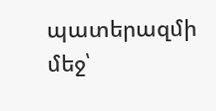պատերազմի մեջ՝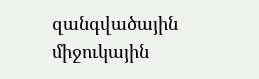զանգվածային միջուկային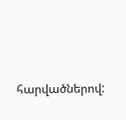հարվածներով: